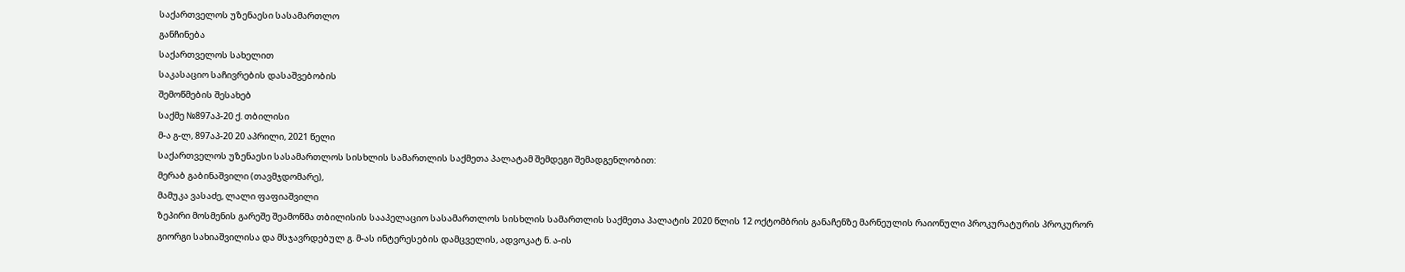საქართველოს უზენაესი სასამართლო
განჩინება
საქართველოს სახელით
საკასაციო საჩივრების დასაშვებობის
შემოწმების შესახებ
საქმე №897აპ-20 ქ. თბილისი
მ-ა გ-ლ, 897აპ-20 20 აპრილი, 2021 წელი
საქართველოს უზენაესი სასამართლოს სისხლის სამართლის საქმეთა პალატამ შემდეგი შემადგენლობით:
მერაბ გაბინაშვილი (თავმჯდომარე),
მამუკა ვასაძე, ლალი ფაფიაშვილი
ზეპირი მოსმენის გარეშე შეამოწმა თბილისის სააპელაციო სასამართლოს სისხლის სამართლის საქმეთა პალატის 2020 წლის 12 ოქტომბრის განაჩენზე მარნეულის რაიონული პროკურატურის პროკურორ გიორგი სახიაშვილისა და მსჯავრდებულ გ. მ-ას ინტერესების დამცველის, ადვოკატ ნ. ა-ის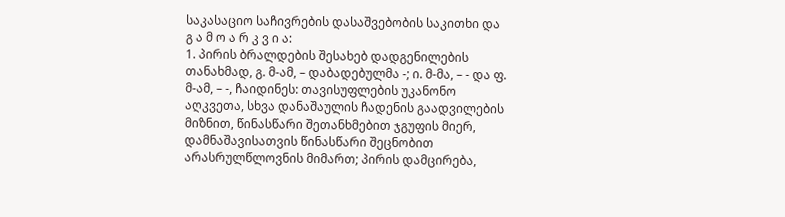საკასაციო საჩივრების დასაშვებობის საკითხი და
გ ა მ ო ა რ კ ვ ი ა:
1. პირის ბრალდების შესახებ დადგენილების თანახმად, გ. მ-ამ, – დაბადებულმა -; ი. მ-მა, – - და ფ. მ-ამ, – -, ჩაიდინეს: თავისუფლების უკანონო აღკვეთა, სხვა დანაშაულის ჩადენის გაადვილების მიზნით, წინასწარი შეთანხმებით ჯგუფის მიერ, დამნაშავისათვის წინასწარი შეცნობით არასრულწლოვნის მიმართ; პირის დამცირება,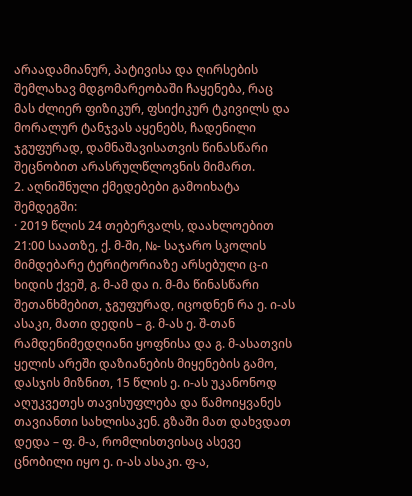არაადამიანურ, პატივისა და ღირსების შემლახავ მდგომარეობაში ჩაყენება, რაც მას ძლიერ ფიზიკურ, ფსიქიკურ ტკივილს და მორალურ ტანჯვას აყენებს, ჩადენილი ჯგუფურად, დამნაშავისათვის წინასწარი შეცნობით არასრულწლოვნის მიმართ.
2. აღნიშნული ქმედებები გამოიხატა შემდეგში:
· 2019 წლის 24 თებერვალს, დაახლოებით 21:00 საათზე, ქ. მ-ში, №- საჯარო სკოლის მიმდებარე ტერიტორიაზე არსებული ც-ი ხიდის ქვეშ, გ. მ-ამ და ი. მ-მა წინასწარი შეთანხმებით, ჯგუფურად, იცოდნენ რა ე. ი-ას ასაკი, მათი დედის – გ. მ-ას ე. შ-თან რამდენიმედღიანი ყოფნისა და გ. მ-ასათვის ყელის არეში დაზიანების მიყენების გამო, დასჯის მიზნით, 15 წლის ე. ი-ას უკანონოდ აღუკვეთეს თავისუფლება და წამოიყვანეს თავიანთი სახლისაკენ. გზაში მათ დახვდათ დედა – ფ. მ-ა, რომლისთვისაც ასევე ცნობილი იყო ე. ი-ას ასაკი. ფ-ა,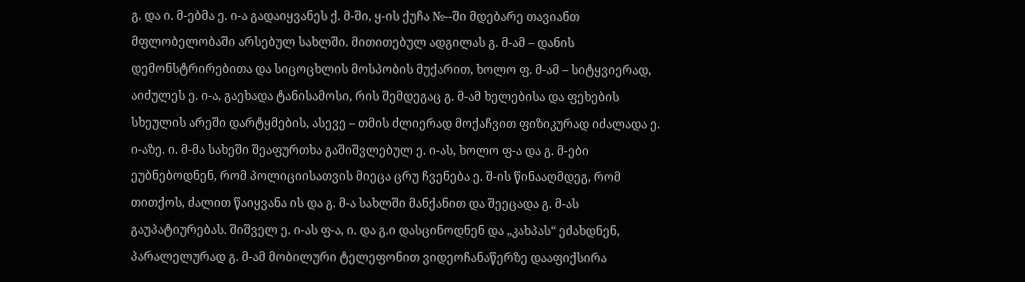გ. და ი. მ-ებმა ე. ი-ა გადაიყვანეს ქ. მ-ში, ყ-ის ქუჩა №--ში მდებარე თავიანთ მფლობელობაში არსებულ სახლში. მითითებულ ადგილას გ. მ-ამ – დანის დემონსტრირებითა და სიცოცხლის მოსპობის მუქარით, ხოლო ფ. მ-ამ – სიტყვიერად, აიძულეს ე. ი-ა, გაეხადა ტანისამოსი, რის შემდეგაც გ. მ-ამ ხელებისა და ფეხების სხეულის არეში დარტყმების, ასევე – თმის ძლიერად მოქაჩვით ფიზიკურად იძალადა ე. ი-აზე. ი. მ-მა სახეში შეაფურთხა გაშიშვლებულ ე. ი-ას, ხოლო ფ-ა და გ. მ-ები ეუბნებოდნენ, რომ პოლიციისათვის მიეცა ცრუ ჩვენება ე. შ-ის წინააღმდეგ, რომ თითქოს, ძალით წაიყვანა ის და გ. მ-ა სახლში მანქანით და შეეცადა გ. მ-ას გაუპატიურებას. შიშველ ე. ი-ას ფ-ა, ი. და გ.ი დასცინოდნენ და „კახპას“ ეძახდნენ, პარალელურად გ. მ-ამ მობილური ტელეფონით ვიდეოჩანაწერზე დააფიქსირა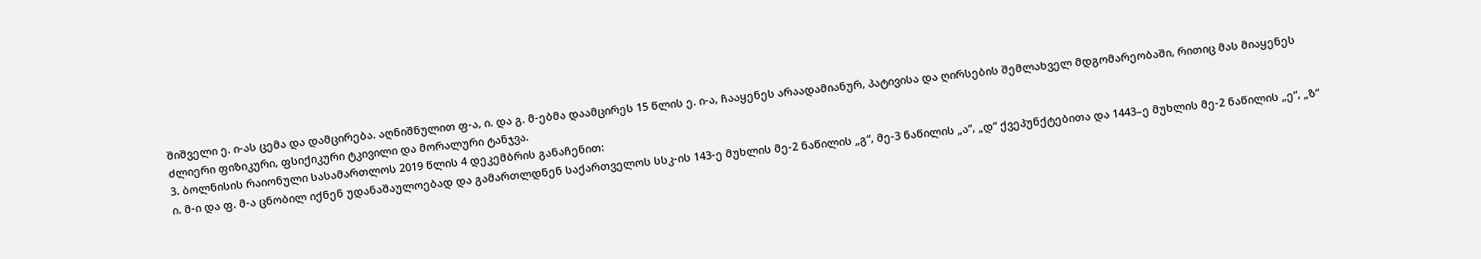შიშველი ე. ი-ას ცემა და დამცირება. აღნიშნულით ფ-ა, ი. და გ. მ-ებმა დაამცირეს 15 წლის ე. ი-ა, ჩააყენეს არაადამიანურ, პატივისა და ღირსების შემლახველ მდგომარეობაში, რითიც მას მიაყენეს ძლიერი ფიზიკური, ფსიქიკური ტკივილი და მორალური ტანჯვა.
3. ბოლნისის რაიონული სასამართლოს 2019 წლის 4 დეკემბრის განაჩენით:
ი. მ-ი და ფ. მ-ა ცნობილ იქნენ უდანაშაულოებად და გამართლდნენ საქართველოს სსკ-ის 143-ე მუხლის მე-2 ნაწილის „გ“, მე-3 ნაწილის „ა“, „დ“ ქვეპუნქტებითა და 1443–ე მუხლის მე-2 ნაწილის „ე“, „ზ“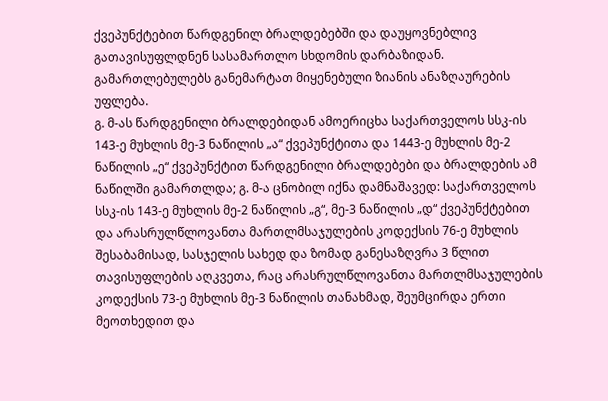ქვეპუნქტებით წარდგენილ ბრალდებებში და დაუყოვნებლივ გათავისუფლდნენ სასამართლო სხდომის დარბაზიდან. გამართლებულებს განემარტათ მიყენებული ზიანის ანაზღაურების უფლება.
გ. მ-ას წარდგენილი ბრალდებიდან ამოერიცხა საქართველოს სსკ-ის 143-ე მუხლის მე-3 ნაწილის „ა“ ქვეპუნქტითა და 1443-ე მუხლის მე-2 ნაწილის „ე“ ქვეპუნქტით წარდგენილი ბრალდებები და ბრალდების ამ ნაწილში გამართლდა; გ. მ-ა ცნობილ იქნა დამნაშავედ: საქართველოს სსკ-ის 143-ე მუხლის მე-2 ნაწილის „გ“, მე-3 ნაწილის „დ“ ქვეპუნქტებით და არასრულწლოვანთა მართლმსაჯულების კოდექსის 76-ე მუხლის შესაბამისად, სასჯელის სახედ და ზომად განესაზღვრა 3 წლით თავისუფლების აღკვეთა, რაც არასრულწლოვანთა მართლმსაჯულების კოდექსის 73-ე მუხლის მე-3 ნაწილის თანახმად, შეუმცირდა ერთი მეოთხედით და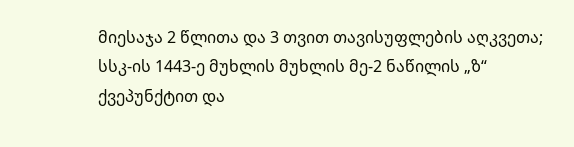მიესაჯა 2 წლითა და 3 თვით თავისუფლების აღკვეთა; სსკ-ის 1443-ე მუხლის მუხლის მე-2 ნაწილის „ზ“ ქვეპუნქტით და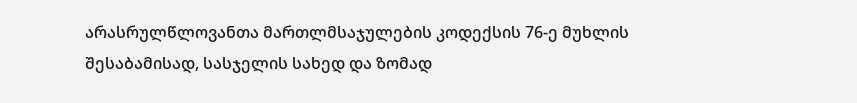არასრულწლოვანთა მართლმსაჯულების კოდექსის 76-ე მუხლის შესაბამისად, სასჯელის სახედ და ზომად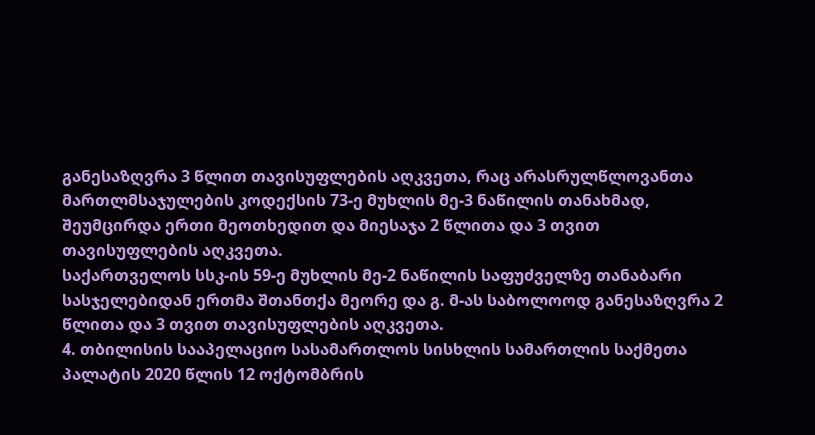განესაზღვრა 3 წლით თავისუფლების აღკვეთა, რაც არასრულწლოვანთა მართლმსაჯულების კოდექსის 73-ე მუხლის მე-3 ნაწილის თანახმად, შეუმცირდა ერთი მეოთხედით და მიესაჯა 2 წლითა და 3 თვით თავისუფლების აღკვეთა.
საქართველოს სსკ-ის 59-ე მუხლის მე-2 ნაწილის საფუძველზე თანაბარი სასჯელებიდან ერთმა შთანთქა მეორე და გ. მ-ას საბოლოოდ განესაზღვრა 2 წლითა და 3 თვით თავისუფლების აღკვეთა.
4. თბილისის სააპელაციო სასამართლოს სისხლის სამართლის საქმეთა პალატის 2020 წლის 12 ოქტომბრის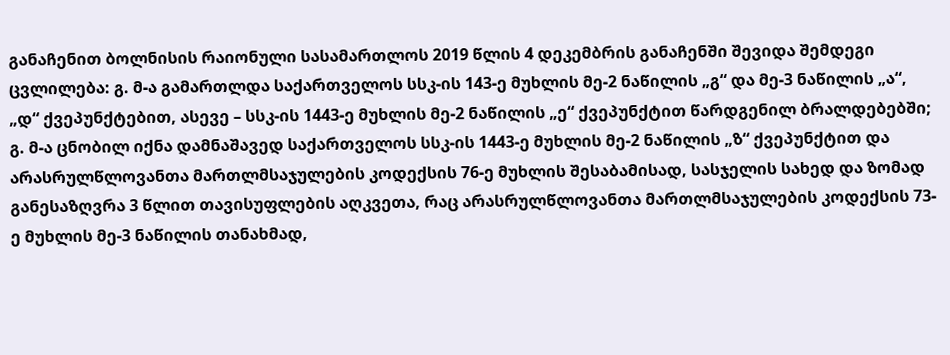განაჩენით ბოლნისის რაიონული სასამართლოს 2019 წლის 4 დეკემბრის განაჩენში შევიდა შემდეგი ცვლილება: გ. მ-ა გამართლდა საქართველოს სსკ-ის 143-ე მუხლის მე-2 ნაწილის „გ“ და მე-3 ნაწილის „ა“, „დ“ ქვეპუნქტებით, ასევე – სსკ-ის 1443-ე მუხლის მე-2 ნაწილის „ე“ ქვეპუნქტით წარდგენილ ბრალდებებში; გ. მ-ა ცნობილ იქნა დამნაშავედ საქართველოს სსკ-ის 1443-ე მუხლის მე-2 ნაწილის „ზ“ ქვეპუნქტით და არასრულწლოვანთა მართლმსაჯულების კოდექსის 76-ე მუხლის შესაბამისად, სასჯელის სახედ და ზომად განესაზღვრა 3 წლით თავისუფლების აღკვეთა, რაც არასრულწლოვანთა მართლმსაჯულების კოდექსის 73-ე მუხლის მე-3 ნაწილის თანახმად,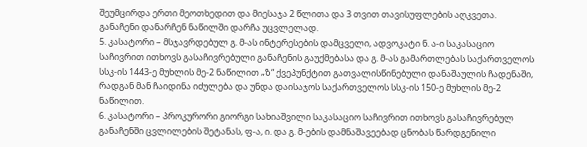შეუმცირდა ერთი მეოთხედით და მიესაჯა 2 წლითა და 3 თვით თავისუფლების აღკვეთა. განაჩენი დანარჩენ ნაწილში დარჩა უცვლელად.
5. კასატორი – მსჯავრდებულ გ. მ-ას ინტერესების დამცველი, ადვოკატი ნ. ა-ი საკასაციო საჩივრით ითხოვს გასაჩივრებული განაჩენის გაუქმებასა და გ. მ-ას გამართლებას საქართველოს სსკ-ის 1443-ე მუხლის მე-2 ნაწილით „ზ“ ქვეპუნქტით გათვალისწინებული დანაშაულის ჩადენაში, რადგან მან ჩაიდინა იძულება და უნდა დაისაჯოს საქართველოს სსკ-ის 150-ე მუხლის მე-2 ნაწილით.
6. კასატორი – პროკურორი გიორგი სახიაშვილი საკასაციო საჩივრით ითხოვს გასაჩივრებულ განაჩენში ცვლილების შეტანას, ფ-ა, ი. და გ. მ-ების დამნაშავეებად ცნობას წარდგენილი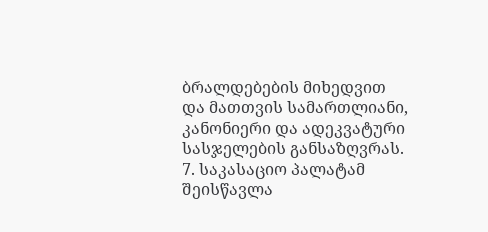ბრალდებების მიხედვით და მათთვის სამართლიანი, კანონიერი და ადეკვატური სასჯელების განსაზღვრას.
7. საკასაციო პალატამ შეისწავლა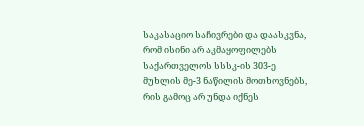საკასაციო საჩივრები და დაასკვნა, რომ ისინი არ აკმაყოფილებს საქართველოს სსსკ-ის 303-ე მუხლის მე-3 ნაწილის მოთხოვნებს, რის გამოც არ უნდა იქნეს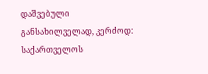დაშვებული განსახილველად, კერძოდ: საქართველოს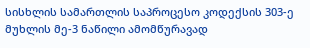სისხლის სამართლის საპროცესო კოდექსის 303-ე მუხლის მე-3 ნაწილი ამომწურავად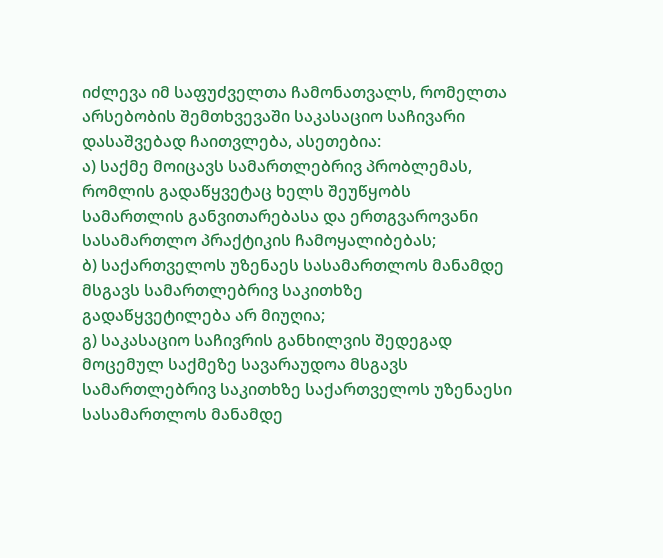იძლევა იმ საფუძველთა ჩამონათვალს, რომელთა არსებობის შემთხვევაში საკასაციო საჩივარი დასაშვებად ჩაითვლება, ასეთებია:
ა) საქმე მოიცავს სამართლებრივ პრობლემას, რომლის გადაწყვეტაც ხელს შეუწყობს სამართლის განვითარებასა და ერთგვაროვანი სასამართლო პრაქტიკის ჩამოყალიბებას;
ბ) საქართველოს უზენაეს სასამართლოს მანამდე მსგავს სამართლებრივ საკითხზე გადაწყვეტილება არ მიუღია;
გ) საკასაციო საჩივრის განხილვის შედეგად მოცემულ საქმეზე სავარაუდოა მსგავს სამართლებრივ საკითხზე საქართველოს უზენაესი სასამართლოს მანამდე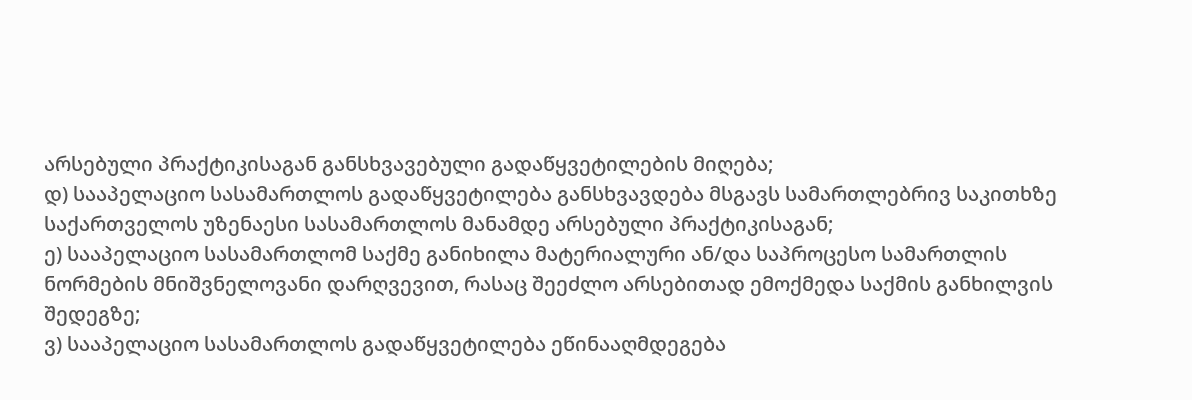არსებული პრაქტიკისაგან განსხვავებული გადაწყვეტილების მიღება;
დ) სააპელაციო სასამართლოს გადაწყვეტილება განსხვავდება მსგავს სამართლებრივ საკითხზე საქართველოს უზენაესი სასამართლოს მანამდე არსებული პრაქტიკისაგან;
ე) სააპელაციო სასამართლომ საქმე განიხილა მატერიალური ან/და საპროცესო სამართლის ნორმების მნიშვნელოვანი დარღვევით, რასაც შეეძლო არსებითად ემოქმედა საქმის განხილვის შედეგზე;
ვ) სააპელაციო სასამართლოს გადაწყვეტილება ეწინააღმდეგება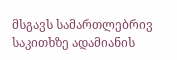მსგავს სამართლებრივ საკითხზე ადამიანის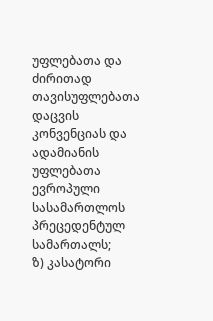უფლებათა და ძირითად თავისუფლებათა დაცვის კონვენციას და ადამიანის უფლებათა ევროპული სასამართლოს პრეცედენტულ სამართალს;
ზ) კასატორი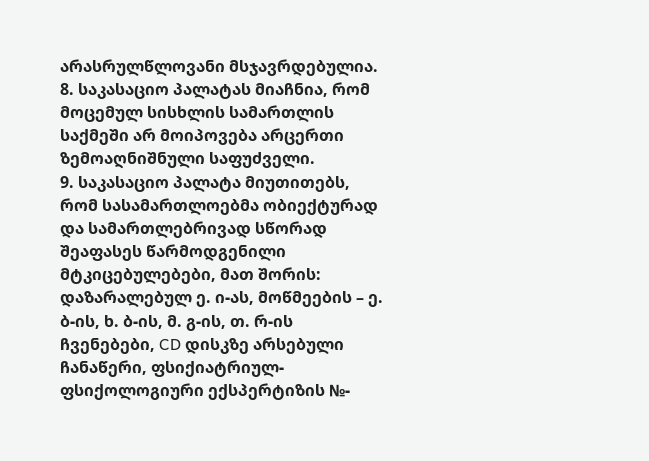არასრულწლოვანი მსჯავრდებულია.
8. საკასაციო პალატას მიაჩნია, რომ მოცემულ სისხლის სამართლის საქმეში არ მოიპოვება არცერთი ზემოაღნიშნული საფუძველი.
9. საკასაციო პალატა მიუთითებს, რომ სასამართლოებმა ობიექტურად და სამართლებრივად სწორად შეაფასეს წარმოდგენილი მტკიცებულებები, მათ შორის: დაზარალებულ ე. ი-ას, მოწმეების – ე. ბ-ის, ხ. ბ-ის, მ. გ-ის, თ. რ-ის ჩვენებები, CD დისკზე არსებული ჩანაწერი, ფსიქიატრიულ-ფსიქოლოგიური ექსპერტიზის №-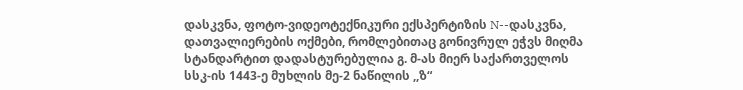დასკვნა, ფოტო-ვიდეოტექნიკური ექსპერტიზის N--დასკვნა, დათვალიერების ოქმები, რომლებითაც გონივრულ ეჭვს მიღმა სტანდარტით დადასტურებულია გ. მ-ას მიერ საქართველოს სსკ-ის 1443-ე მუხლის მე-2 ნაწილის ,,ზ“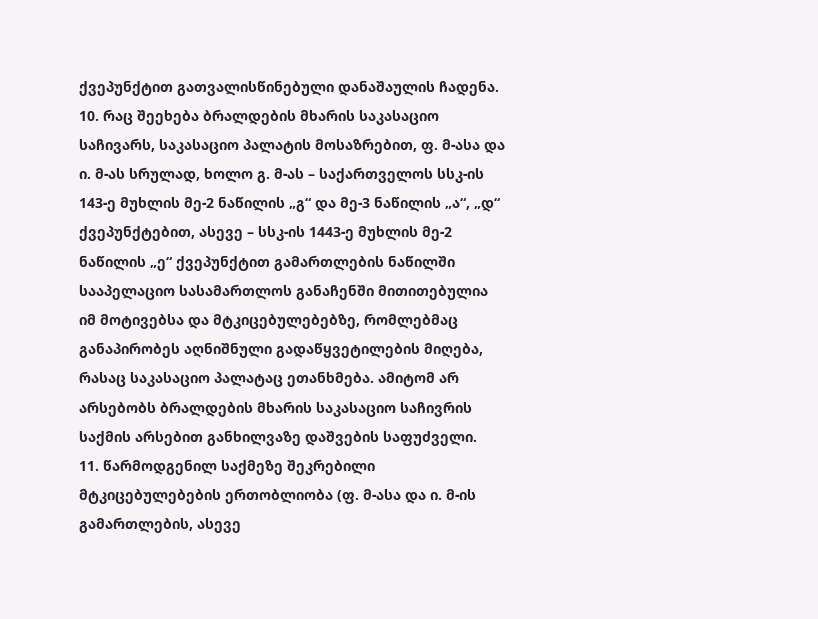ქვეპუნქტით გათვალისწინებული დანაშაულის ჩადენა.
10. რაც შეეხება ბრალდების მხარის საკასაციო საჩივარს, საკასაციო პალატის მოსაზრებით, ფ. მ-ასა და ი. მ-ას სრულად, ხოლო გ. მ-ას – საქართველოს სსკ-ის 143-ე მუხლის მე-2 ნაწილის „გ“ და მე-3 ნაწილის „ა“, „დ“ ქვეპუნქტებით, ასევე – სსკ-ის 1443-ე მუხლის მე-2 ნაწილის „ე“ ქვეპუნქტით გამართლების ნაწილში სააპელაციო სასამართლოს განაჩენში მითითებულია იმ მოტივებსა და მტკიცებულებებზე, რომლებმაც განაპირობეს აღნიშნული გადაწყვეტილების მიღება, რასაც საკასაციო პალატაც ეთანხმება. ამიტომ არ არსებობს ბრალდების მხარის საკასაციო საჩივრის საქმის არსებით განხილვაზე დაშვების საფუძველი.
11. წარმოდგენილ საქმეზე შეკრებილი მტკიცებულებების ერთობლიობა (ფ. მ-ასა და ი. მ-ის გამართლების, ასევე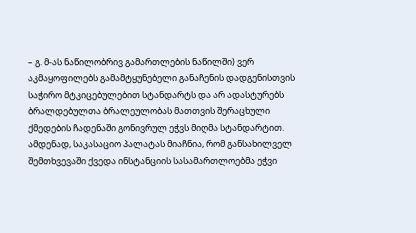– გ. მ-ას ნაწილობრივ გამართლების ნაწილში) ვერ აკმაყოფილებს გამამტყუნებელი განაჩენის დადგენისთვის საჭირო მტკიცებულებით სტანდარტს და არ ადასტურებს ბრალდებულთა ბრალეულობას მათთვის შერაცხული ქმედების ჩადენაში გონივრულ ეჭვს მიღმა სტანდარტით. ამდენად, საკასაციო პალატას მიაჩნია, რომ განსახილველ შემთხვევაში ქვედა ინსტანციის სასამართლოებმა ეჭვი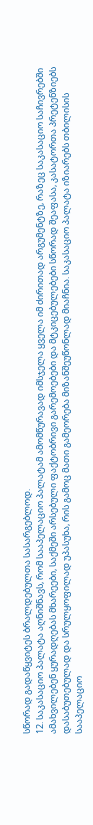სწორად გადაწყვიტეს ბრალდებულთა სასარგებლოდ.
12. საკასაციო პალატა აღნიშნავს, რომ სააპელაციო პალატამ ამომწურავად იმსჯელა ყველა იმ ძირითად არგუმენტზე, რაზეც საკასაციო საჩივრებში ამახვილებენ ყურადღებას მხარეები, საქმეში არსებული ფაქტობრივი გარემოებები და მტკიცებულებები სწორად შეაფასა, კასატორთა პრეტენზიებს დასაბუთებულად და სრულყოფილად უპასუხა, რის გამოც მათი გამეორება მიზანშეუწონლად მიაჩნია. საკასაციო პალატა იზიარებს თბილისის სააპელაციო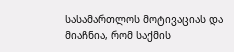სასამართლოს მოტივაციას და მიაჩნია, რომ საქმის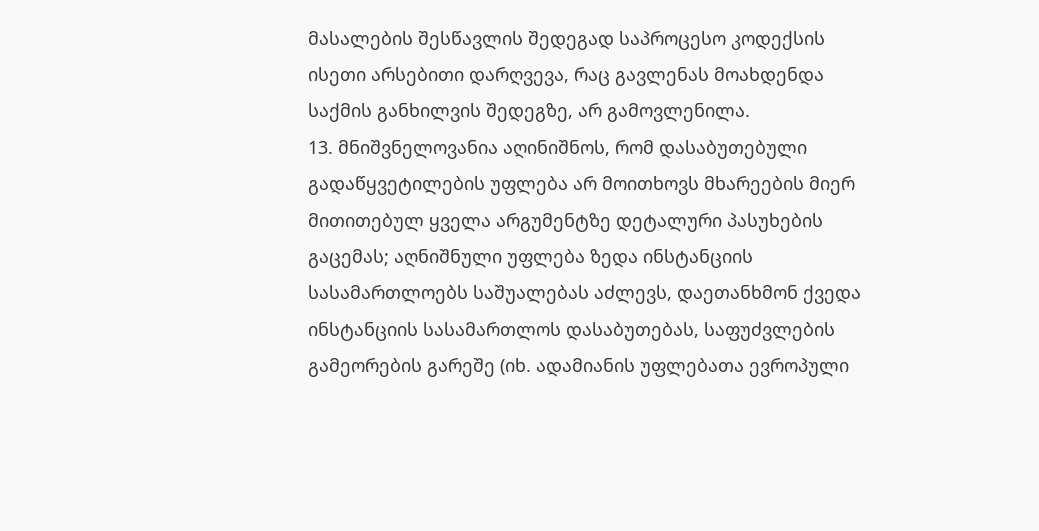მასალების შესწავლის შედეგად საპროცესო კოდექსის ისეთი არსებითი დარღვევა, რაც გავლენას მოახდენდა საქმის განხილვის შედეგზე, არ გამოვლენილა.
13. მნიშვნელოვანია აღინიშნოს, რომ დასაბუთებული გადაწყვეტილების უფლება არ მოითხოვს მხარეების მიერ მითითებულ ყველა არგუმენტზე დეტალური პასუხების გაცემას; აღნიშნული უფლება ზედა ინსტანციის სასამართლოებს საშუალებას აძლევს, დაეთანხმონ ქვედა ინსტანციის სასამართლოს დასაბუთებას, საფუძვლების გამეორების გარეშე (იხ. ადამიანის უფლებათა ევროპული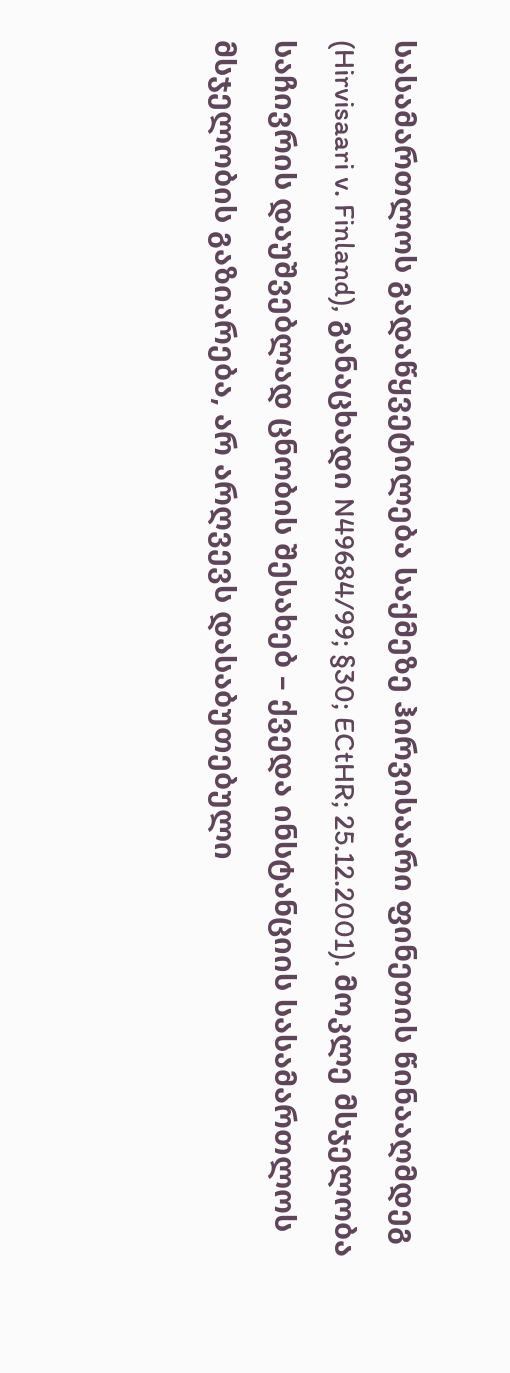სასამართლოს გადაწყვეტილება საქმეზე ჰირვისაარი ფინეთის წინააღმდეგ (Hirvisaari v. Finland), განაცხადი N49684/99; §30; ECtHR; 25.12.2001). მოკლე მსჯელობა საჩივრის დაუშვებლად ცნობის შესახებ – ქვედა ინსტანციის სასამართლოს მსჯელობის გაზიარება, არ არღვევს დასაბუთებული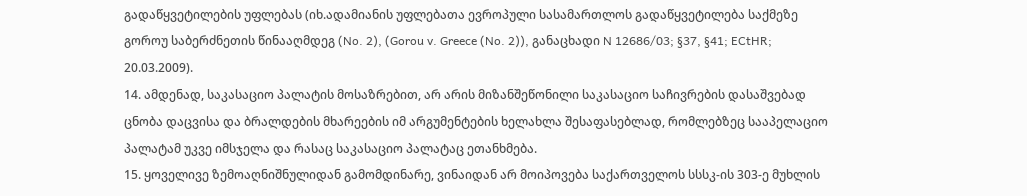გადაწყვეტილების უფლებას (იხ.ადამიანის უფლებათა ევროპული სასამართლოს გადაწყვეტილება საქმეზე გოროუ საბერძნეთის წინააღმდეგ (No. 2), (Gorou v. Greece (No. 2)), განაცხადი N 12686/03; §37, §41; ECtHR; 20.03.2009).
14. ამდენად, საკასაციო პალატის მოსაზრებით, არ არის მიზანშეწონილი საკასაციო საჩივრების დასაშვებად ცნობა დაცვისა და ბრალდების მხარეების იმ არგუმენტების ხელახლა შესაფასებლად, რომლებზეც სააპელაციო პალატამ უკვე იმსჯელა და რასაც საკასაციო პალატაც ეთანხმება.
15. ყოველივე ზემოაღნიშნულიდან გამომდინარე, ვინაიდან არ მოიპოვება საქართველოს სსსკ-ის 303-ე მუხლის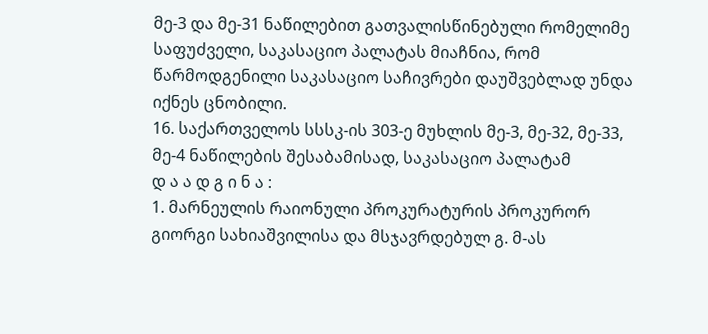მე-3 და მე-31 ნაწილებით გათვალისწინებული რომელიმე საფუძველი, საკასაციო პალატას მიაჩნია, რომ წარმოდგენილი საკასაციო საჩივრები დაუშვებლად უნდა იქნეს ცნობილი.
16. საქართველოს სსსკ-ის 303-ე მუხლის მე-3, მე-32, მე-33, მე-4 ნაწილების შესაბამისად, საკასაციო პალატამ
დ ა ა დ გ ი ნ ა :
1. მარნეულის რაიონული პროკურატურის პროკურორ გიორგი სახიაშვილისა და მსჯავრდებულ გ. მ-ას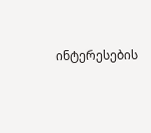ინტერესების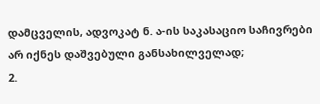დამცველის, ადვოკატ ნ. ა-ის საკასაციო საჩივრები არ იქნეს დაშვებული განსახილველად;
2.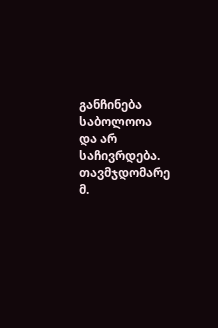განჩინება საბოლოოა და არ საჩივრდება.
თავმჯდომარე მ.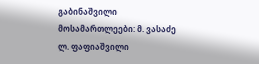გაბინაშვილი
მოსამართლეები: მ. ვასაძე
ლ. ფაფიაშვილი